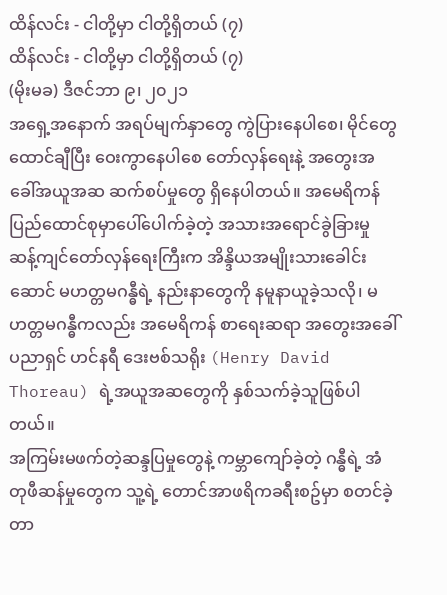ထိန်လင်း - ငါတို့မှာ ငါတို့ရှိတယ် (၇)
ထိန်လင်း - ငါတို့မှာ ငါတို့ရှိတယ် (၇)
(မိုးမခ) ဒီဇင်ဘာ ၉၊ ၂၀၂၁
အရှေ့အနောက် အရပ်မျက်နှာတွေ ကွဲပြားနေပါစေ၊ မိုင်တွေ ထောင်ချီပြီး ဝေးကွာနေပါစေ တော်လှန်ရေးနဲ့ အတွေးအခေါ်အယူအဆ ဆက်စပ်မှုတွေ ရှိနေပါတယ်။ အမေရိကန်ပြည်ထောင်စုမှာပေါ်ပေါက်ခဲ့တဲ့ အသားအရောင်ခွဲခြားမှု ဆန့်ကျင်တော်လှန်ရေးကြီးက အိန္ဒိယအမျိုးသားခေါင်းဆောင် မဟတ္တမဂန္ဓီရဲ့ နည်းနာတွေကို နမူနာယူခဲ့သလို၊ မဟတ္တမဂန္ဓီကလည်း အမေရိကန် စာရေးဆရာ အတွေးအခေါ်ပညာရှင် ဟင်နရီ ဒေးဗစ်သရိုး (Henry David Thoreau) ရဲ့အယူအဆတွေကို နှစ်သက်ခဲ့သူဖြစ်ပါတယ်။
အကြမ်းမဖက်တဲ့ဆန္ဒပြမှုတွေနဲ့ ကမ္ဘာကျော်ခဲ့တဲ့ ဂန္ဓီရဲ့ အံတုဖီဆန်မှုတွေက သူ့ရဲ့ တောင်အာဖရိကခရီးစဥ်မှာ စတင်ခဲ့တာ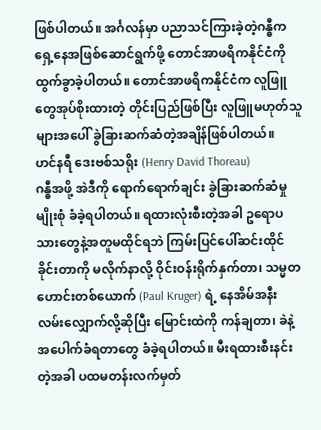ဖြစ်ပါတယ်။ အင်္ဂလန်မှာ ပညာသင်ကြားခဲ့တဲ့ဂန္ဓီက ရှေ့နေအဖြစ်ဆောင်ရွက်ဖို့ တောင်အာဖရိကနိုင်ငံကို ထွက်ခွာခဲ့ပါတယ်။ တောင်အာဖရိကနိုင်ငံက လူဖြူတွေအုပ်စိုးထားတဲ့ တိုင်းပြည်ဖြစ်ပြီး လူဖြူမဟုတ်သူများအပေါ် ခွဲခြားဆက်ဆံတဲ့အချိန်ဖြစ်ပါတယ်။
ဟင်နရီ ဒေးဗစ်သရိုး (Henry David Thoreau)
ဂန္ဓီအဖို့ အဲဒီကို ရောက်ရောက်ချင်း ခွဲခြားဆက်ဆံမှုမျိုးစုံ ခံခဲ့ရပါတယ်။ ရထားလုံးစီးတဲ့အခါ ဥရောပသားတွေနဲ့အတူမထိုင်ရဘဲ ကြမ်းပြင်ပေါ်ဆင်းထိုင်ခိုင်းတာကို မလိုက်နာလို့ ဝိုင်းဝန်းရိုက်နှက်တာ၊ သမ္မတဟောင်းတစ်ယောက် (Paul Kruger) ရဲ့ နေအိမ်အနီး လမ်းလျှောက်လို့ဆိုပြီး မြောင်းထဲကို ကန်ချတာ၊ ခဲနဲ့အပေါက်ခံရတာတွေ ခံခဲ့ရပါတယ်။ မီးရထားစီးနင်းတဲ့အခါ ပထမတန်းလက်မှတ်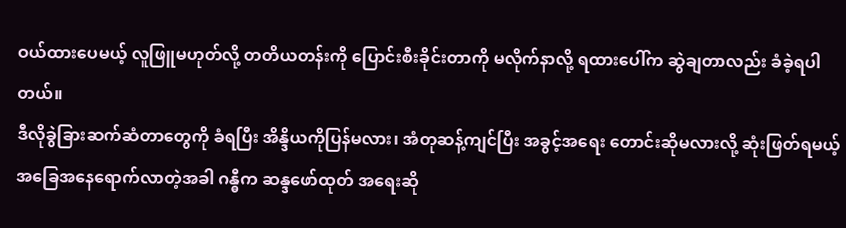ဝယ်ထားပေမယ့် လူဖြူမဟုတ်လို့ တတိယတန်းကို ပြောင်းစီးခိုင်းတာကို မလိုက်နာလို့ ရထားပေါ်က ဆွဲချတာလည်း ခံခဲ့ရပါတယ်။
ဒီလိုခွဲခြားဆက်ဆံတာတွေကို ခံရပြီး အိန္ဒိယကိုပြန်မလား၊ အံတုဆန့်ကျင်ပြီး အခွင့်အရေး တောင်းဆိုမလားလို့ ဆုံးဖြတ်ရမယ့်အခြေအနေရောက်လာတဲ့အခါ ဂန္ဓီက ဆန္ဒဖော်ထုတ် အရေးဆို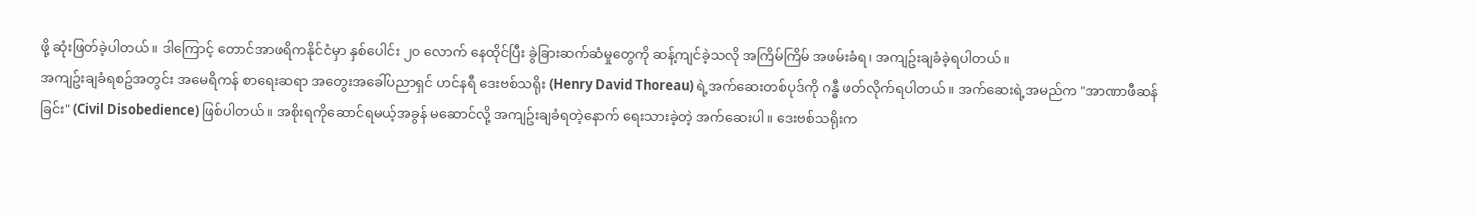ဖို့ ဆုံးဖြတ်ခဲ့ပါတယ်။ ဒါကြောင့် တောင်အာဖရိကနိုင်ငံမှာ နှစ်ပေါင်း ၂၀ လောက် နေထိုင်ပြီး ခွဲခြားဆက်ဆံမှုတွေကို ဆန့်ကျင်ခဲ့သလို အကြိမ်ကြိမ် အဖမ်းခံရ၊ အကျဥ်းချခံခဲ့ရပါတယ်။
အကျဥ်းချခံရစဥ်အတွင်း အမေရိကန် စာရေးဆရာ အတွေးအခေါ်ပညာရှင် ဟင်နရီ ဒေးဗစ်သရိုး (Henry David Thoreau) ရဲ့အက်ဆေးတစ်ပုဒ်ကို ဂန္ဓီ ဖတ်လိုက်ရပါတယ်။ အက်ဆေးရဲ့အမည်က "အာဏာဖီဆန်ခြင်း" (Civil Disobedience) ဖြစ်ပါတယ်။ အစိုးရကိုဆောင်ရမယ့်အခွန် မဆောင်လို့ အကျဥ်းချခံရတဲ့နောက် ရေးသားခဲ့တဲ့ အက်ဆေးပါ။ ဒေးဗစ်သရိုးက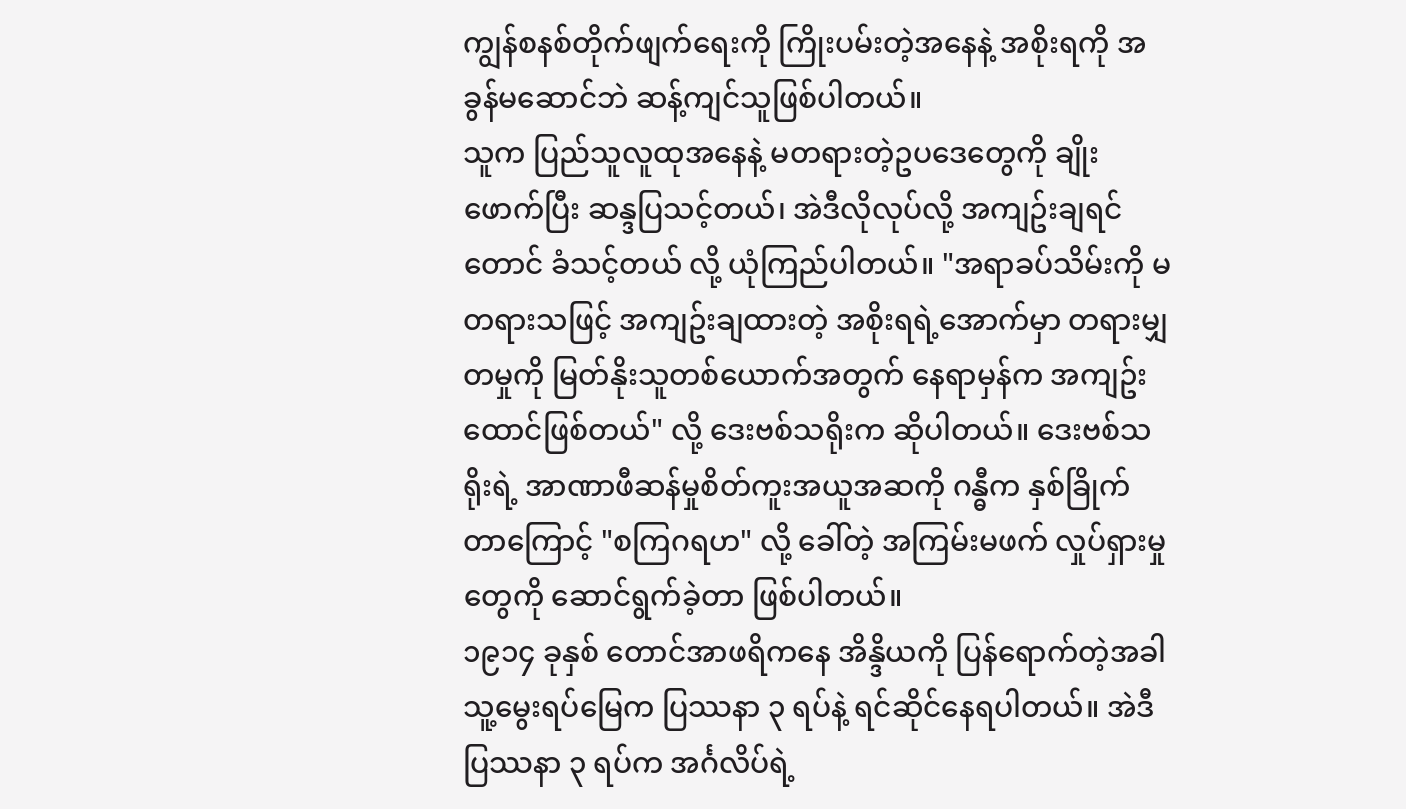ကျွန်စနစ်တိုက်ဖျက်ရေးကို ကြိုးပမ်းတဲ့အနေနဲ့ အစိုးရကို အခွန်မဆောင်ဘဲ ဆန့်ကျင်သူဖြစ်ပါတယ်။
သူက ပြည်သူလူထုအနေနဲ့ မတရားတဲ့ဥပဒေတွေကို ချိုးဖောက်ပြီး ဆန္ဒပြသင့်တယ်၊ အဲဒီလိုလုပ်လို့ အကျဥ်းချရင်တောင် ခံသင့်တယ် လို့ ယုံကြည်ပါတယ်။ "အရာခပ်သိမ်းကို မတရားသဖြင့် အကျဥ်းချထားတဲ့ အစိုးရရဲ့အောက်မှာ တရားမျှတမှုကို မြတ်နိုးသူတစ်ယောက်အတွက် နေရာမှန်က အကျဥ်းထောင်ဖြစ်တယ်" လို့ ဒေးဗစ်သရိုးက ဆိုပါတယ်။ ဒေးဗစ်သရိုးရဲ့ အာဏာဖီဆန်မှုစိတ်ကူးအယူအဆကို ဂန္ဓီက နှစ်ခြိုက်တာကြောင့် "စကြဂရဟ" လို့ ခေါ်တဲ့ အကြမ်းမဖက် လှုပ်ရှားမှုတွေကို ဆောင်ရွက်ခဲ့တာ ဖြစ်ပါတယ်။
၁၉၁၄ ခုနှစ် တောင်အာဖရိကနေ အိန္ဒိယကို ပြန်ရောက်တဲ့အခါ သူ့မွေးရပ်မြေက ပြဿနာ ၃ ရပ်နဲ့ ရင်ဆိုင်နေရပါတယ်။ အဲဒီပြဿနာ ၃ ရပ်က အင်္ဂလိပ်ရဲ့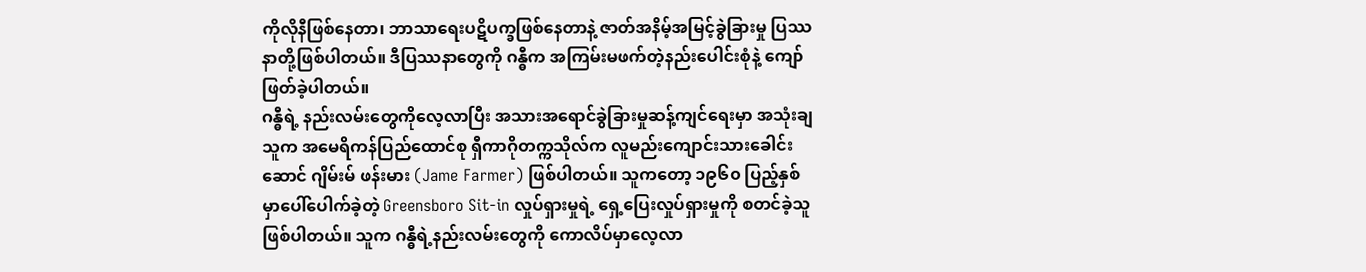ကိုလိုနီဖြစ်နေတာ၊ ဘာသာရေးပဋိပက္ခဖြစ်နေတာနဲ့ ဇာတ်အနိမ့်အမြင့်ခွဲခြားမှု ပြဿနာတို့ဖြစ်ပါတယ်။ ဒီပြဿနာတွေကို ဂန္ဓီက အကြမ်းမဖက်တဲ့နည်းပေါင်းစုံနဲ့ ကျော်ဖြတ်ခဲ့ပါတယ်။
ဂန္ဓီရဲ့ နည်းလမ်းတွေကိုလေ့လာပြီး အသားအရောင်ခွဲခြားမှုဆန့်ကျင်ရေးမှာ အသုံးချသူက အမေရိကန်ပြည်ထောင်စု ရှီကာဂိုတက္ကသိုလ်က လူမည်းကျောင်းသားခေါင်းဆောင် ဂျိမ်းမ် ဖန်းမား (Jame Farmer) ဖြစ်ပါတယ်။ သူကတော့ ၁၉၆၀ ပြည့်နှစ်မှာပေါ်ပေါက်ခဲ့တဲ့ Greensboro Sit-in လှုပ်ရှားမှုရဲ့ ရှေ့ပြေးလှုပ်ရှားမှုကို စတင်ခဲ့သူဖြစ်ပါတယ်။ သူက ဂန္ဓီရဲ့နည်းလမ်းတွေကို ကောလိပ်မှာလေ့လာ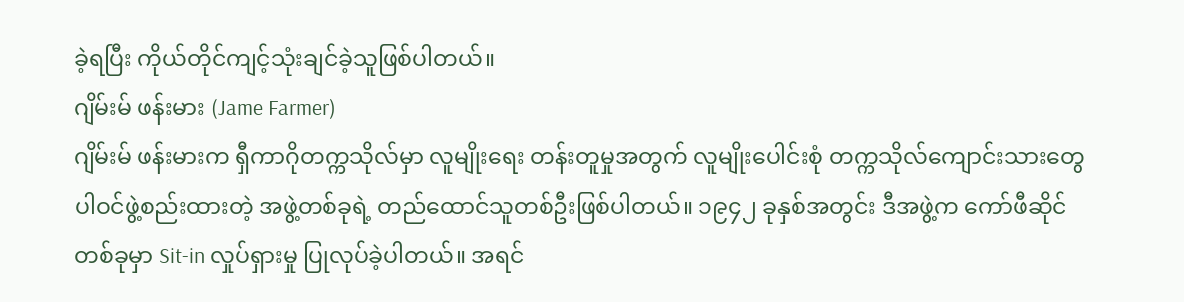ခဲ့ရပြီး ကိုယ်တိုင်ကျင့်သုံးချင်ခဲ့သူဖြစ်ပါတယ်။
ဂျိမ်းမ် ဖန်းမား (Jame Farmer)
ဂျိမ်းမ် ဖန်းမားက ရှီကာဂိုတက္ကသိုလ်မှာ လူမျိုးရေး တန်းတူမှုအတွက် လူမျိုးပေါင်းစုံ တက္ကသိုလ်ကျောင်းသားတွေပါဝင်ဖွဲ့စည်းထားတဲ့ အဖွဲ့တစ်ခုရဲ့ တည်ထောင်သူတစ်ဦးဖြစ်ပါတယ်။ ၁၉၄၂ ခုနှစ်အတွင်း ဒီအဖွဲ့က ကော်ဖီဆိုင်တစ်ခုမှာ Sit-in လှုပ်ရှားမှု ပြုလုပ်ခဲ့ပါတယ်။ အရင်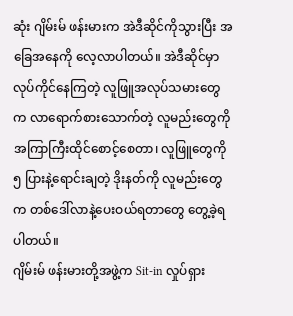ဆုံး ဂျိမ်းမ် ဖန်းမားက အဲဒီဆိုင်ကိုသွားပြီး အခြေအနေကို လေ့လာပါတယ်။ အဲဒီဆိုင်မှာလုပ်ကိုင်နေကြတဲ့ လူဖြူအလုပ်သမားတွေက လာရောက်စားသောက်တဲ့ လူမည်းတွေကို အကြာကြီးထိုင်စောင့်စေတာ၊ လူဖြူတွေကို ၅ ပြားနဲ့ရောင်းချတဲ့ ဒိုးနတ်ကို လူမည်းတွေက တစ်ဒေါ်လာနဲ့ပေးဝယ်ရတာတွေ တွေ့ခဲ့ရပါတယ်။
ဂျိမ်းမ် ဖန်းမားတို့အဖွဲ့က Sit-in လှုပ်ရှား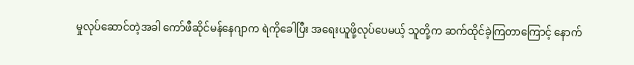မှုလုပ်ဆောင်တဲ့အခါ ကော်ဖီဆိုင်မန်နေဂျာက ရဲကိုခေါပြီး အရေးယူဖို့လုပ်ပေမယ့် သူတို့က ဆက်ထိုင်ခဲ့ကြတာကြောင့် နောက်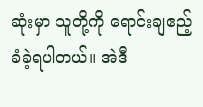ဆုံးမှာ သူတို့ကို ရောင်းချဧည့်ခံခဲ့ရပါတယ်။ အဲဒီ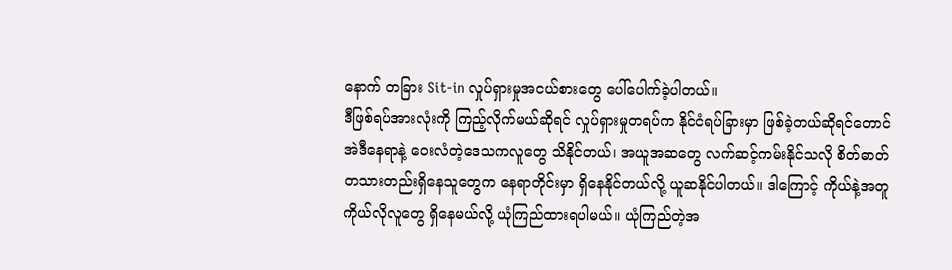နောက် တခြား Sit-in လှုပ်ရှားမှုအငယ်စားတွေ ပေါ်ပေါက်ခဲ့ပါတယ်။
ဒီဖြစ်ရပ်အားလုံးကို ကြည့်လိုက်မယ်ဆိုရင် လှုပ်ရှားမှုတရပ်က နိုင်ငံရပ်ခြားမှာ ဖြစ်ခဲ့တယ်ဆိုရင်တောင် အဲဒီနေရာနဲ့ ဝေးလံတဲ့ဒေသကလူတွေ သိနိုင်တယ်၊ အယူအဆတွေ လက်ဆင့်ကမ်းနိုင်သလို စိတ်ဓာတ်တသားတည်းရှိနေသူတွေက နေရာတိုင်းမှာ ရှိနေနိုင်တယ်လို့ ယူဆနိုင်ပါတယ်။ ဒါကြောင့် ကိုယ်နဲ့အတူ ကိုယ်လိုလူတွေ ရှိနေမယ်လို့ ယုံကြည်ထားရပါမယ်။ ယုံကြည်တဲ့အ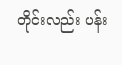တိုင်းလည်း ပန်း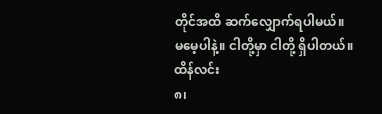တိုင်အထိ ဆက်လျှောက်ရပါမယ်။
မမေ့ပါနဲ့။ ငါတို့မှာ ငါတို့ ရှိပါတယ်။
ထိန်လင်း
၈၊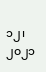၁၂၊ ၂၀၂၁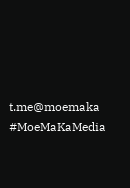t.me@moemaka
#MoeMaKaMedia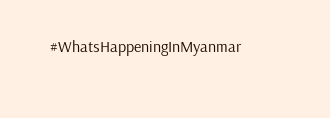#WhatsHappeningInMyanmar